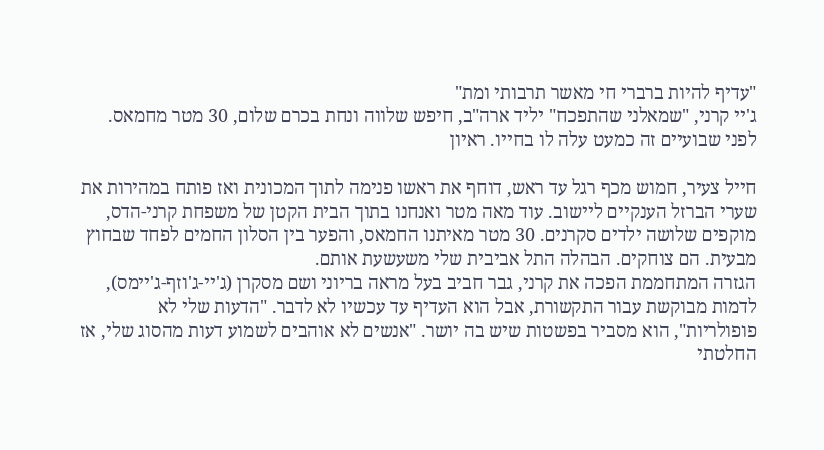"עדיף להיות ברברי חי מאשר תרבותי ומת"
ג'יי קרני, "שמאלני שהתפכח" יליד ארה"ב, חיפש שלווה ונחת בכרם שלום, 30 מטר מחמאס. לפני שבועיים זה כמעט עלה לו בחייו. ראיון

חייל צעיר, חמוש מכף רגל עד ראש, דוחף את ראשו פנימה לתוך המכונית ואז פותח במהירות את שערי הברזל הענקיים ליישוב. עוד מאה מטר ואנחנו בתוך הבית הקטן של משפחת קרני-הדס, מוקפים שלושה ילדים סקרנים. 30 מטר מאיתנו החמאס, והפער בין הסלון החמים לפחד שבחוץ מבעית. הם צוחקים. הבהלה התל אביבית שלי משעשעת אותם.
הגזרה המתחממת הפכה את קרני, גבר חביב בעל מראה בריוני ושם מסקרן (ג'יי-ג'וזף-ג'יימס), לדמות מבוקשת עבור התקשורת, אבל הוא העדיף עד עכשיו לא לדבר. "הדעות שלי לא פופולריות", הוא מסביר בפשטות שיש בה יושר. "אנשים לא אוהבים לשמוע דעות מהסוג שלי, אז החלטתי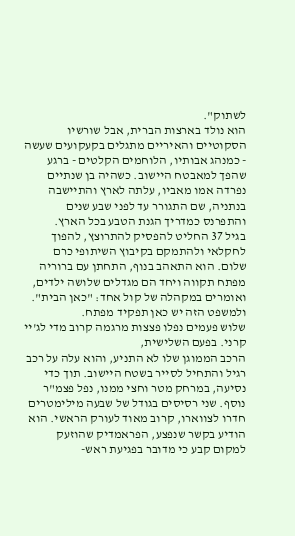לשתוק".
הוא נולד בארצות הברית, אבל שורשיו הסקוטיים והאיריים מתגלים בקעקועים שעשה - כמנהג אבותיו, הלוחמים הקלטים - ברגע שהפך למאבטח היישוב. כשהיה בן שנתיים נפרדה אמו מאביו, עלתה לארץ והתיישבה בנתניה, שם התגורר עד לפני שבע שנים והתפרנס כמדריך הגנת הטבע בכל הארץ.
בגיל 37 החליט להפסיק להתרוצץ, להפוך לחקלאי ולהתמקם בקיבוץ השיתופי כרם שלום. הוא התאהב בנוף, התחתן עם ברוריה מפתח תקווה ויחד הם מגדלים שלושה ילדים, ואומרים במקהלה של קול אחד: "כאן הבית". ולמשפט הזה יש כאן תפקיד מפתח.
שלוש פעמים נפלו פצצות מרגמה קרוב מדי לג'יי קרני. בפעם השלישית,
הרכב הממוגן שלו לא התניע, והוא עלה על רכב רגיל והתחיל לסייר בשטח היישוב. תוך כדי נסיעה, במרחק מטר וחצי ממנו, נפל פצמ"ר נוסף. שני רסיסים בגודל של שבעה מילימטרים חדרו לצווארו, קרוב מאוד לעורק הראשי. הוא הודיע בקשר שנפצע, הפראמדיק שהוזעק למקום קבע כי מדובר בפגיעת ראש-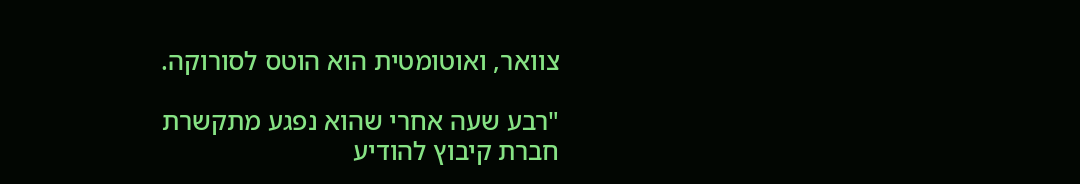צוואר, ואוטומטית הוא הוטס לסורוקה.

"רבע שעה אחרי שהוא נפגע מתקשרת חברת קיבוץ להודיע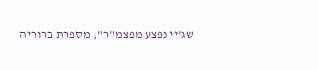שג'יי נפצע מפצמ"ר", מספרת ברוריה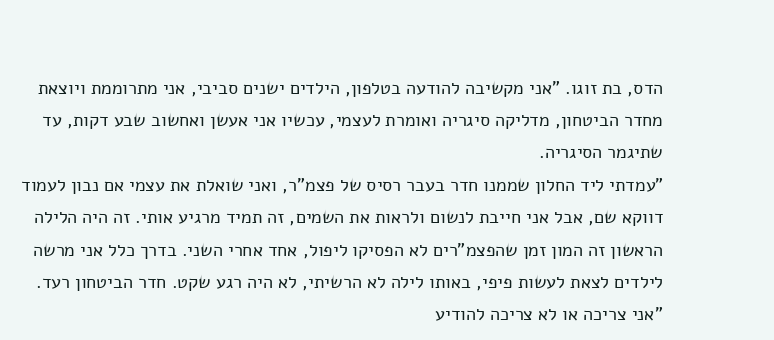הדס, בת זוגו. "אני מקשיבה להודעה בטלפון, הילדים ישנים סביבי, אני מתרוממת ויוצאת מחדר הביטחון, מדליקה סיגריה ואומרת לעצמי, עכשיו אני אעשן ואחשוב שבע דקות, עד שתיגמר הסיגריה.
"עמדתי ליד החלון שממנו חדר בעבר רסיס של פצמ"ר, ואני שואלת את עצמי אם נבון לעמוד דווקא שם, אבל אני חייבת לנשום ולראות את השמים, זה תמיד מרגיע אותי. זה היה הלילה הראשון זה המון זמן שהפצמ"רים לא הפסיקו ליפול, אחד אחרי השני. בדרך כלל אני מרשה לילדים לצאת לעשות פיפי, באותו לילה לא הרשיתי, לא היה רגע שקט. חדר הביטחון רעד.
"אני צריכה או לא צריכה להודיע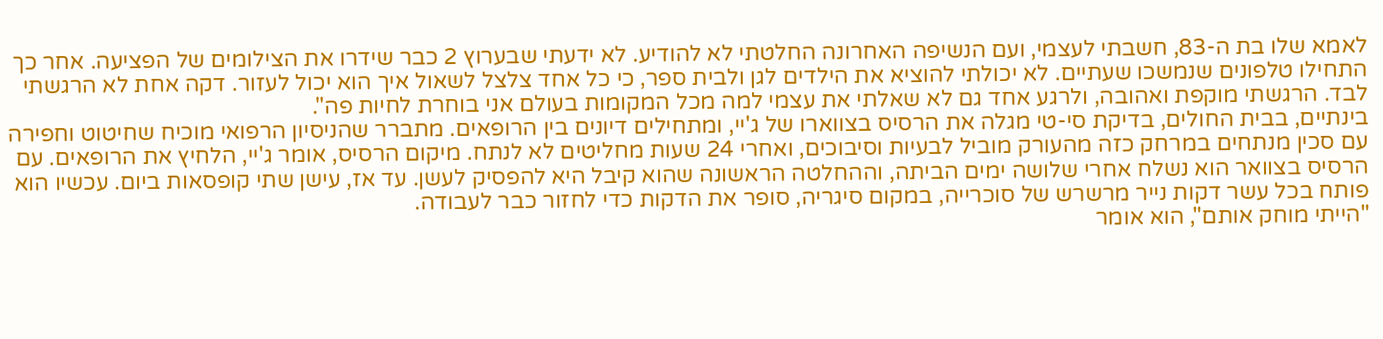לאמא שלו בת ה-83, חשבתי לעצמי, ועם הנשיפה האחרונה החלטתי לא להודיע. לא ידעתי שבערוץ 2 כבר שידרו את הצילומים של הפציעה. אחר כך התחילו טלפונים שנמשכו שעתיים. לא יכולתי להוציא את הילדים לגן ולבית ספר, כי כל אחד צלצל לשאול איך הוא יכול לעזור. דקה אחת לא הרגשתי לבד. הרגשתי מוקפת ואהובה, ולרגע אחד גם לא שאלתי את עצמי למה מכל המקומות בעולם אני בוחרת לחיות פה".
בינתיים, בבית החולים, בדיקת סי-טי מגלה את הרסיס בצווארו של ג'יי, ומתחילים דיונים בין הרופאים. מתברר שהניסיון הרפואי מוכיח שחיטוט וחפירה עם סכין מנתחים במרחק כזה מהעורק מוביל לבעיות וסיבוכים, ואחרי 24 שעות מחליטים לא לנתח. מיקום הרסיס, אומר ג'יי, הלחיץ את הרופאים. עם הרסיס בצוואר הוא נשלח אחרי שלושה ימים הביתה, וההחלטה הראשונה שהוא קיבל היא להפסיק לעשן. עד אז, עישן שתי קופסאות ביום. עכשיו הוא פותח בכל עשר דקות נייר מרשרש של סוכרייה, במקום סיגריה, סופר את הדקות כדי לחזור כבר לעבודה.
"הייתי מוחק אותם", הוא אומר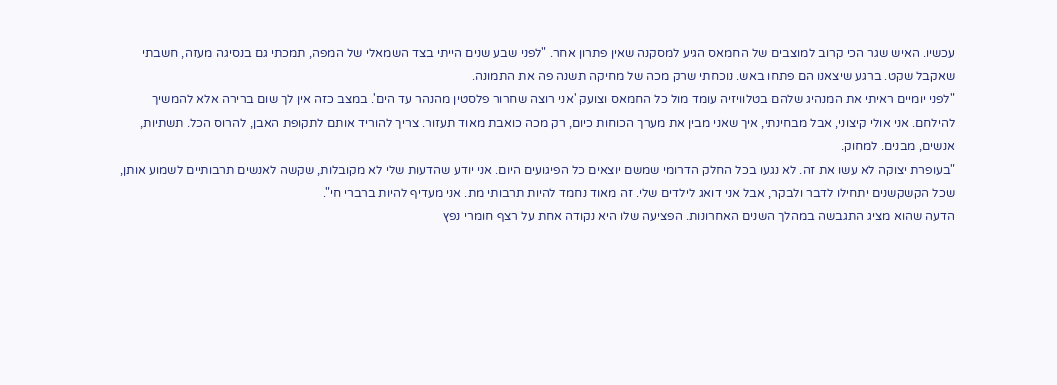עכשיו. האיש שגר הכי קרוב למוצבים של החמאס הגיע למסקנה שאין פתרון אחר. "לפני שבע שנים הייתי בצד השמאלי של המפה, תמכתי גם בנסיגה מעזה, חשבתי שאקבל שקט. ברגע שיצאנו הם פתחו באש. נוכחתי שרק מכה של מחיקה תשנה פה את התמונה.
"לפני יומיים ראיתי את המנהיג שלהם בטלוויזיה עומד מול כל החמאס וצועק 'אני רוצה שחרור פלסטין מהנהר עד הים'. במצב כזה אין לך שום ברירה אלא להמשיך להילחם. אני אולי קיצוני, אבל מבחינתי, איך שאני מבין את מערך הכוחות כיום, רק מכה כואבת מאוד תעזור. צריך להוריד אותם לתקופת האבן, להרוס הכל. תשתיות, אנשים, מבנים. למחוק.
"בעופרת יצוקה לא עשו את זה. לא נגעו בכל החלק הדרומי שמשם יוצאים כל הפיגועים היום. אני יודע שהדעות שלי לא מקובלות, שקשה לאנשים תרבותיים לשמוע אותן, שכל הקשקשנים יתחילו לדבר ולבקר, אבל אני דואג לילדים שלי. זה מאוד נחמד להיות תרבותי מת. אני מעדיף להיות ברברי חי".
הדעה שהוא מציג התגבשה במהלך השנים האחרונות. הפציעה שלו היא נקודה אחת על רצף חומרי נפץ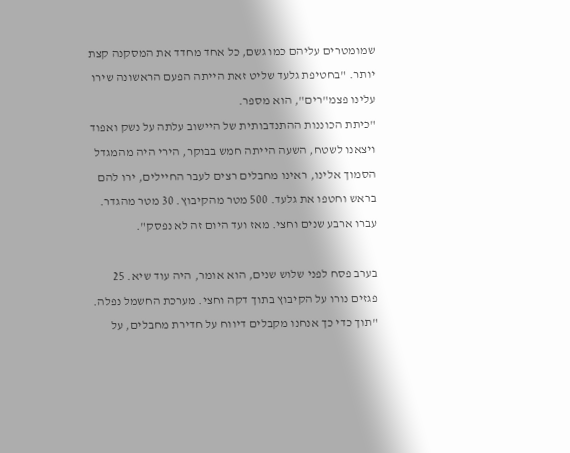שמומטרים עליהם כמו גשם, כל אחד מחדד את המסקנה קצת יותר. "בחטיפת גלעד שליט זאת הייתה הפעם הראשונה שירו עלינו פצמ"רים", הוא מספר.
"כיתת הכוננות ההתנדבותית של היישוב עלתה על נשק ואפוד ויצאנו לשטח, השעה הייתה חמש בבוקר, הירי היה מהמגדל הסמוך אלינו, ראינו מחבלים רצים לעבר החיילים, ירו להם בראש וחטפו את גלעד. 500 מטר מהקיבוץ. 30 מטר מהגדר. עברו ארבע שנים וחצי. מאז ועד היום זה לא נפסק".

בערב פסח לפני שלוש שנים, הוא אומר, היה עוד שיא. 25 פגזים נורו על הקיבוץ בתוך דקה וחצי. מערכת החשמל נפלה. "תוך כדי כך אנחנו מקבלים דיווח על חדירת מחבלים, על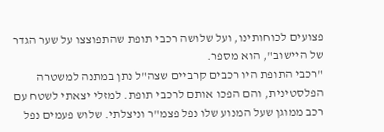פצועים לכוחותינו, ועל שלושה רכבי תופת שהתפוצצו על שער הגדר של היישוב", הוא מספר.
"רכבי התופת היו רכבים קרביים שצה"ל נתן במתנה למשטרה הפלסטינית, והם הפכו אותם לרכבי תופת. למזלי יצאתי לשטח עם רכב ממוגן שעל המנוע שלו נפל פצמ"ר וניצלתי. שלוש פעמים נפל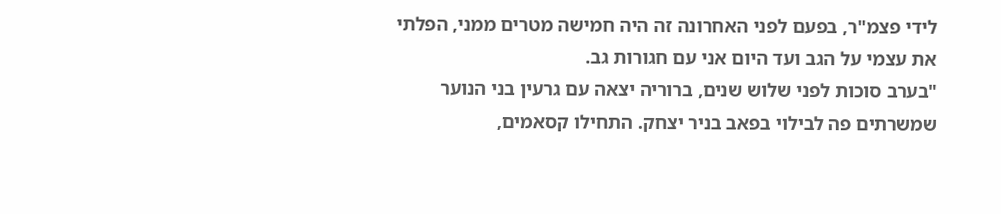לידי פצמ"ר, בפעם לפני האחרונה זה היה חמישה מטרים ממני, הפלתי את עצמי על הגב ועד היום אני עם חגורות גב.
"בערב סוכות לפני שלוש שנים, ברוריה יצאה עם גרעין בני הנוער שמשרתים פה לבילוי בפאב בניר יצחק. התחילו קסאמים,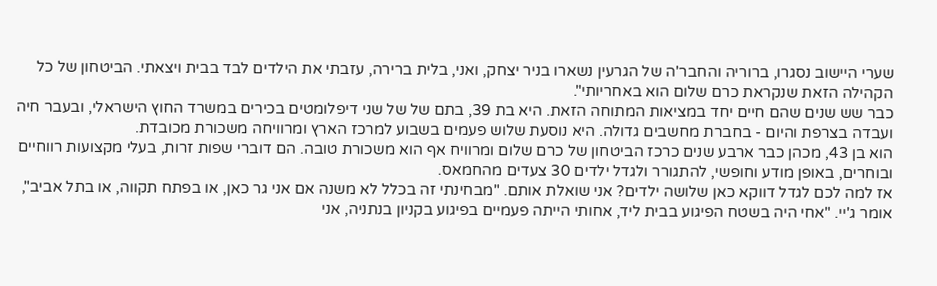שערי היישוב נסגרו, ברוריה והחבר'ה של הגרעין נשארו בניר יצחק, ואני, בלית ברירה, עזבתי את הילדים לבד בבית ויצאתי. הביטחון של כל הקהילה הזאת שנקראת כרם שלום הוא באחריותי".
כבר שש שנים שהם חיים יחד במציאות המתוחה הזאת. היא בת 39, בתם של של שני דיפלומטים בכירים במשרד החוץ הישראלי, ובעבר חיה ועבדה בצרפת והיום - בחברת מחשבים גדולה. היא נוסעת שלוש פעמים בשבוע למרכז הארץ ומרוויחה משכורת מכובדת.
הוא בן 43, מכהן כבר ארבע שנים כרכז הביטחון של כרם שלום ומרוויח אף הוא משכורת טובה. הם דוברי שפות זרות, בעלי מקצועות רווחיים ובוחרים, באופן מודע וחופשי, להתגורר ולגדל ילדים 30 צעדים מהחמאס.
אז למה לכם לגדל דווקא כאן שלושה ילדים? אני שואלת אותם. "מבחינתי זה בכלל לא משנה אם אני גר כאן, או בפתח תקווה, או בתל אביב", אומר ג'יי. "אחי היה בשטח הפיגוע בבית ליד, אחותי הייתה פעמיים בפיגוע בקניון בנתניה, אני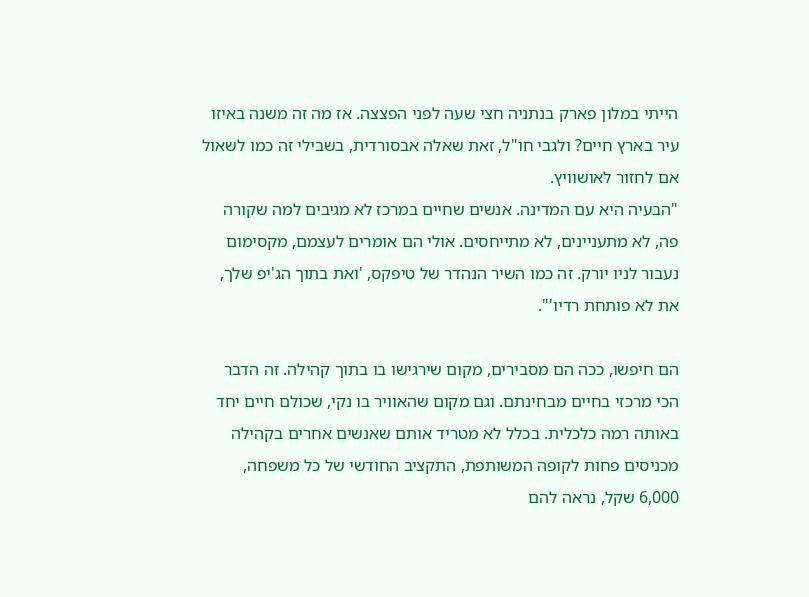הייתי במלון פארק בנתניה חצי שעה לפני הפצצה. אז מה זה משנה באיזו עיר בארץ חיים? ולגבי חו"ל, זאת שאלה אבסורדית, בשבילי זה כמו לשאול אם לחזור לאושוויץ.
"הבעיה היא עם המדינה. אנשים שחיים במרכז לא מגיבים למה שקורה פה, לא מתעניינים, לא מתייחסים. אולי הם אומרים לעצמם, מקסימום נעבור לניו יורק. זה כמו השיר הנהדר של טיפקס, 'ואת בתוך הג'יפ שלך, את לא פותחת רדיו'".

הם חיפשו, ככה הם מסבירים, מקום שירגישו בו בתוך קהילה. זה הדבר הכי מרכזי בחיים מבחינתם. וגם מקום שהאוויר בו נקי, שכולם חיים יחד באותה רמה כלכלית. בכלל לא מטריד אותם שאנשים אחרים בקהילה מכניסים פחות לקופה המשותפת, התקציב החודשי של כל משפחה, 6,000 שקל, נראה להם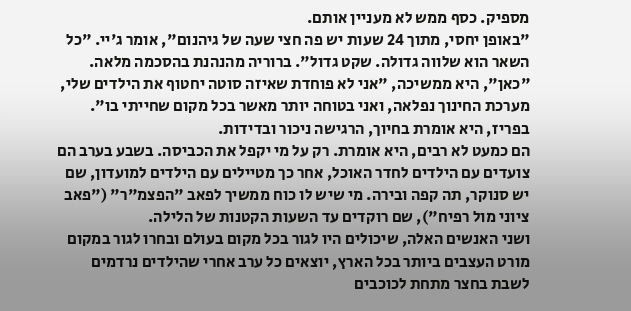מספיק. כסף ממש לא מעניין אותם.
"באופן יחסי, מתוך 24 שעות יש פה חצי שעה של גיהנום", אומר ג'יי. "כל השאר הוא שלווה גדולה. שקט גדול". ברוריה מהנהנת בהסכמה מלאה. "כאן", היא ממשיכה, "אני לא פוחדת שאיזה סוטה יחטוף את הילדים שלי, מערכת החינוך נפלאה, ואני בטוחה יותר מאשר בכל מקום שחייתי בו". בפריז, היא אומרת בחיוך, הרגישה ניכור ובדידות.
הם כמעט לא רבים, היא אומרת. רק על מי יקפל את הכביסה. בשבע בערב הם צועדים עם הילדים לחדר האוכל, אחר כך מטיילים עם הילדים למועדון, שם יש סנוקר, תה קפה ובירה. מי שיש לו כוח ממשיך לפאב "הפצמ"ר" ("פאב ציוני מול רפיח"), שם רוקדים עד השעות הקטנות של הלילה.
ושני האנשים האלה, שיכולים היו לגור בכל מקום בעולם ובחרו לגור במקום מורט העצבים ביותר בכל הארץ, יוצאים כל ערב אחרי שהילדים נרדמים לשבת בחצר מתחת לכוכבים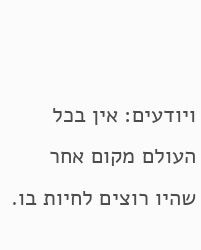ויודעים: אין בכל העולם מקום אחר שהיו רוצים לחיות בו.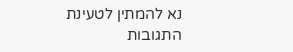נא להמתין לטעינת התגובות